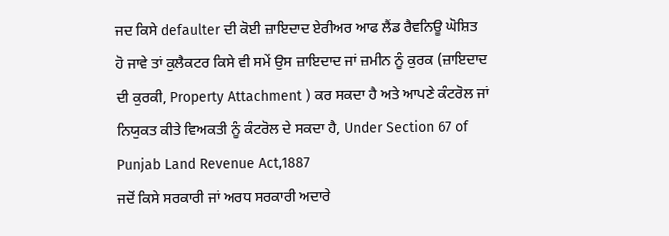ਜਦ ਕਿਸੇ defaulter ਦੀ ਕੋਈ ਜ਼ਾਇਦਾਦ ਏਰੀਅਰ ਆਫ ਲੈਂਡ ਰੈਵਨਿਊ ਘੋਸ਼ਿਤ ਹੋ ਜਾਵੇ ਤਾਂ ਕੁਲੈਕਟਰ ਕਿਸੇ ਵੀ ਸਮੇਂ ਉਸ ਜ਼ਾਇਦਾਦ ਜਾਂ ਜ਼ਮੀਨ ਨੂੰ ਕੁਰਕ (ਜ਼ਾਇਦਾਦ ਦੀ ਕੁਰਕੀ, Property Attachment ) ਕਰ ਸਕਦਾ ਹੈ ਅਤੇ ਆਪਣੇ ਕੰਟਰੋਲ ਜਾਂ ਨਿਯੁਕਤ ਕੀਤੇ ਵਿਅਕਤੀ ਨੂੰ ਕੰਟਰੋਲ ਦੇ ਸਕਦਾ ਹੈ, Under Section 67 of Punjab Land Revenue Act,1887
ਜਦੋਂ ਕਿਸੇ ਸਰਕਾਰੀ ਜਾਂ ਅਰਧ ਸਰਕਾਰੀ ਅਦਾਰੇ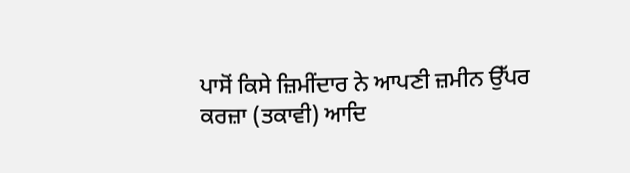ਪਾਸੋਂ ਕਿਸੇ ਜ਼ਿਮੀਂਦਾਰ ਨੇ ਆਪਣੀ ਜ਼ਮੀਨ ਉੱਪਰ ਕਰਜ਼ਾ (ਤਕਾਵੀ) ਆਦਿ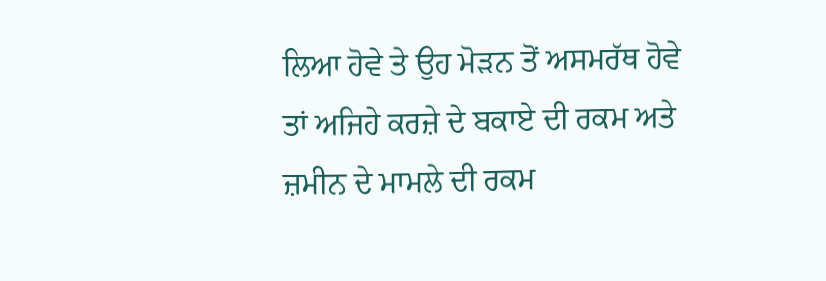ਲਿਆ ਹੋਵੇ ਤੇ ਉਹ ਮੋੜਨ ਤੋਂ ਅਸਮਰੱਥ ਹੋਵੇ ਤਾਂ ਅਜਿਹੇ ਕਰਜ਼ੇ ਦੇ ਬਕਾਏ ਦੀ ਰਕਮ ਅਤੇ ਜ਼ਮੀਨ ਦੇ ਮਾਮਲੇ ਦੀ ਰਕਮ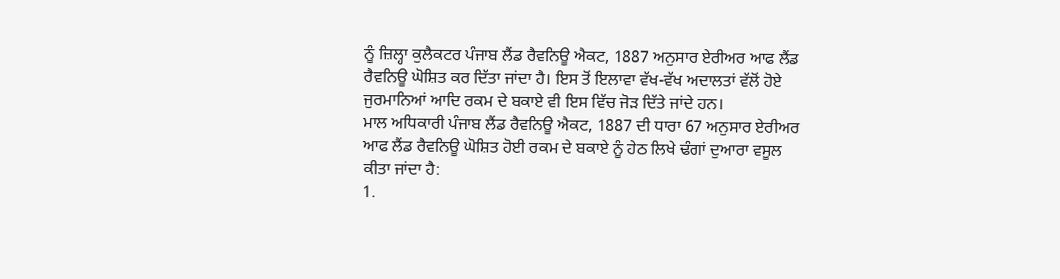ਨੂੰ ਜ਼ਿਲ੍ਹਾ ਕੁਲੈਕਟਰ ਪੰਜਾਬ ਲੈਂਡ ਰੈਵਨਿਊ ਐਕਟ, 1887 ਅਨੁਸਾਰ ਏਰੀਅਰ ਆਫ ਲੈਂਡ ਰੈਵਨਿਊ ਘੋਸ਼ਿਤ ਕਰ ਦਿੱਤਾ ਜਾਂਦਾ ਹੈ। ਇਸ ਤੋਂ ਇਲਾਵਾ ਵੱਖ-ਵੱਖ ਅਦਾਲਤਾਂ ਵੱਲੋਂ ਹੋਏ ਜੁਰਮਾਨਿਆਂ ਆਦਿ ਰਕਮ ਦੇ ਬਕਾਏ ਵੀ ਇਸ ਵਿੱਚ ਜੋੜ ਦਿੱਤੇ ਜਾਂਦੇ ਹਨ।
ਮਾਲ ਅਧਿਕਾਰੀ ਪੰਜਾਬ ਲੈਂਡ ਰੈਵਨਿਊ ਐਕਟ, 1887 ਦੀ ਧਾਰਾ 67 ਅਨੁਸਾਰ ਏਰੀਅਰ ਆਫ ਲੈਂਡ ਰੈਵਨਿਊ ਘੋਸ਼ਿਤ ਹੋਈ ਰਕਮ ਦੇ ਬਕਾਏ ਨੂੰ ਹੇਠ ਲਿਖੇ ਢੰਗਾਂ ਦੁਆਰਾ ਵਸੂਲ ਕੀਤਾ ਜਾਂਦਾ ਹੈ:
1.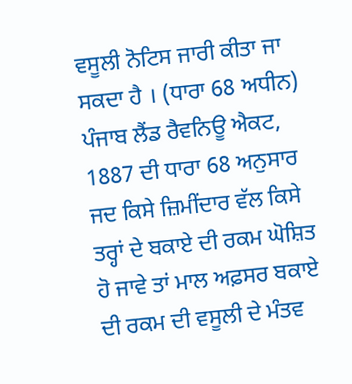ਵਸੂਲੀ ਨੋਟਿਸ ਜਾਰੀ ਕੀਤਾ ਜਾ ਸਕਦਾ ਹੈ । (ਧਾਰਾ 68 ਅਧੀਨ)
ਪੰਜਾਬ ਲੈਂਡ ਰੈਵਨਿਊ ਐਕਟ, 1887 ਦੀ ਧਾਰਾ 68 ਅਨੁਸਾਰ ਜਦ ਕਿਸੇ ਜ਼ਿਮੀਂਦਾਰ ਵੱਲ ਕਿਸੇ ਤਰ੍ਹਾਂ ਦੇ ਬਕਾਏ ਦੀ ਰਕਮ ਘੋਸ਼ਿਤ ਹੋ ਜਾਵੇ ਤਾਂ ਮਾਲ ਅਫ਼ਸਰ ਬਕਾਏ ਦੀ ਰਕਮ ਦੀ ਵਸੂਲੀ ਦੇ ਮੰਤਵ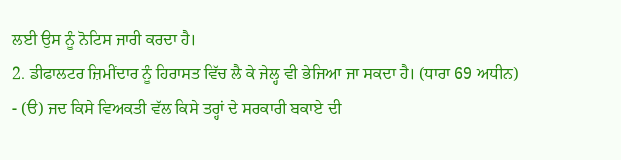ਲਈ ਉਸ ਨੂੰ ਨੋਟਿਸ ਜਾਰੀ ਕਰਦਾ ਹੈ।
2. ਡੀਫਾਲਟਰ ਜ਼ਿਮੀਂਦਾਰ ਨੂੰ ਹਿਰਾਸਤ ਵਿੱਚ ਲੈ ਕੇ ਜੇਲ੍ਹ ਵੀ ਭੇਜਿਆ ਜਾ ਸਕਦਾ ਹੈ। (ਧਾਰਾ 69 ਅਧੀਨ)
- (ੳ) ਜਦ ਕਿਸੇ ਵਿਅਕਤੀ ਵੱਲ ਕਿਸੇ ਤਰ੍ਹਾਂ ਦੇ ਸਰਕਾਰੀ ਬਕਾਏ ਦੀ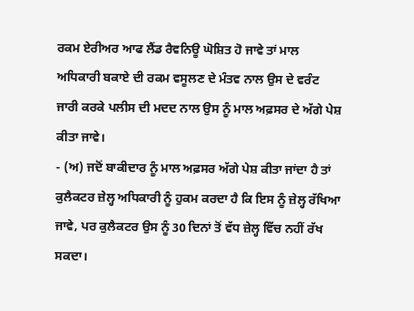ਰਕਮ ਏਰੀਅਰ ਆਫ ਲੈਂਡ ਰੈਵਨਿਊ ਘੋਸ਼ਿਤ ਹੋ ਜਾਵੇ ਤਾਂ ਮਾਲ ਅਧਿਕਾਰੀ ਬਕਾਏ ਦੀ ਰਕਮ ਵਸੂਲਣ ਦੇ ਮੰਤਵ ਨਾਲ ਉਸ ਦੇ ਵਰੰਟ ਜਾਰੀ ਕਰਕੇ ਪਲੀਸ ਦੀ ਮਦਦ ਨਾਲ ਉਸ ਨੂੰ ਮਾਲ ਅਫ਼ਸਰ ਦੇ ਅੱਗੇ ਪੇਸ਼ ਕੀਤਾ ਜਾਵੇ।
- (ਅ) ਜਦੋਂ ਬਾਕੀਦਾਰ ਨੂੰ ਮਾਲ ਅਫ਼ਸਰ ਅੱਗੇ ਪੇਸ਼ ਕੀਤਾ ਜਾਂਦਾ ਹੈ ਤਾਂ ਕੁਲੈਕਟਰ ਜ਼ੇਲ੍ਹ ਅਧਿਕਾਰੀ ਨੂੰ ਹੁਕਮ ਕਰਦਾ ਹੈ ਕਿ ਇਸ ਨੂੰ ਜ਼ੇਲ੍ਹ ਰੱਖਿਆ ਜਾਵੇ, ਪਰ ਕੁਲੈਕਟਰ ਉਸ ਨੂੰ 30 ਦਿਨਾਂ ਤੋਂ ਵੱਧ ਜ਼ੇਲ੍ਹ ਵਿੱਚ ਨਹੀਂ ਰੱਖ ਸਕਦਾ।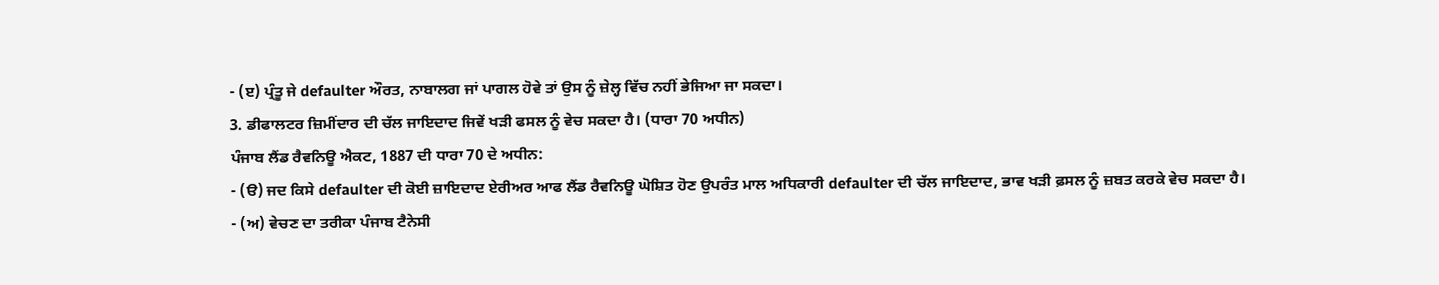- (ੲ) ਪ੍ਰੰਤੂ ਜੇ defaulter ਔਰਤ, ਨਾਬਾਲਗ ਜਾਂ ਪਾਗਲ ਹੋਵੇ ਤਾਂ ਉਸ ਨੂੰ ਜ਼ੇਲ੍ਹ ਵਿੱਚ ਨਹੀਂ ਭੇਜਿਆ ਜਾ ਸਕਦਾ।
3. ਡੀਫਾਲਟਰ ਜ਼ਿਮੀਂਦਾਰ ਦੀ ਚੱਲ ਜਾਇਦਾਦ ਜਿਵੇਂ ਖੜੀ ਫਸਲ ਨੂੰ ਵੇਚ ਸਕਦਾ ਹੈ। (ਧਾਰਾ 70 ਅਧੀਨ)
ਪੰਜਾਬ ਲੈਂਡ ਰੈਵਨਿਊ ਐਕਟ, 1887 ਦੀ ਧਾਰਾ 70 ਦੇ ਅਧੀਨ:
- (ੳ) ਜਦ ਕਿਸੇ defaulter ਦੀ ਕੋਈ ਜ਼ਾਇਦਾਦ ਏਰੀਅਰ ਆਫ ਲੈਂਡ ਰੈਵਨਿਊ ਘੋਸ਼ਿਤ ਹੋਣ ਉਪਰੰਤ ਮਾਲ ਅਧਿਕਾਰੀ defaulter ਦੀ ਚੱਲ ਜਾਇਦਾਦ, ਭਾਵ ਖੜੀ ਫ਼ਸਲ ਨੂੰ ਜ਼ਬਤ ਕਰਕੇ ਵੇਚ ਸਕਦਾ ਹੈ।
- (ਅ) ਵੇਚਣ ਦਾ ਤਰੀਕਾ ਪੰਜਾਬ ਟੈਨੇਸੀ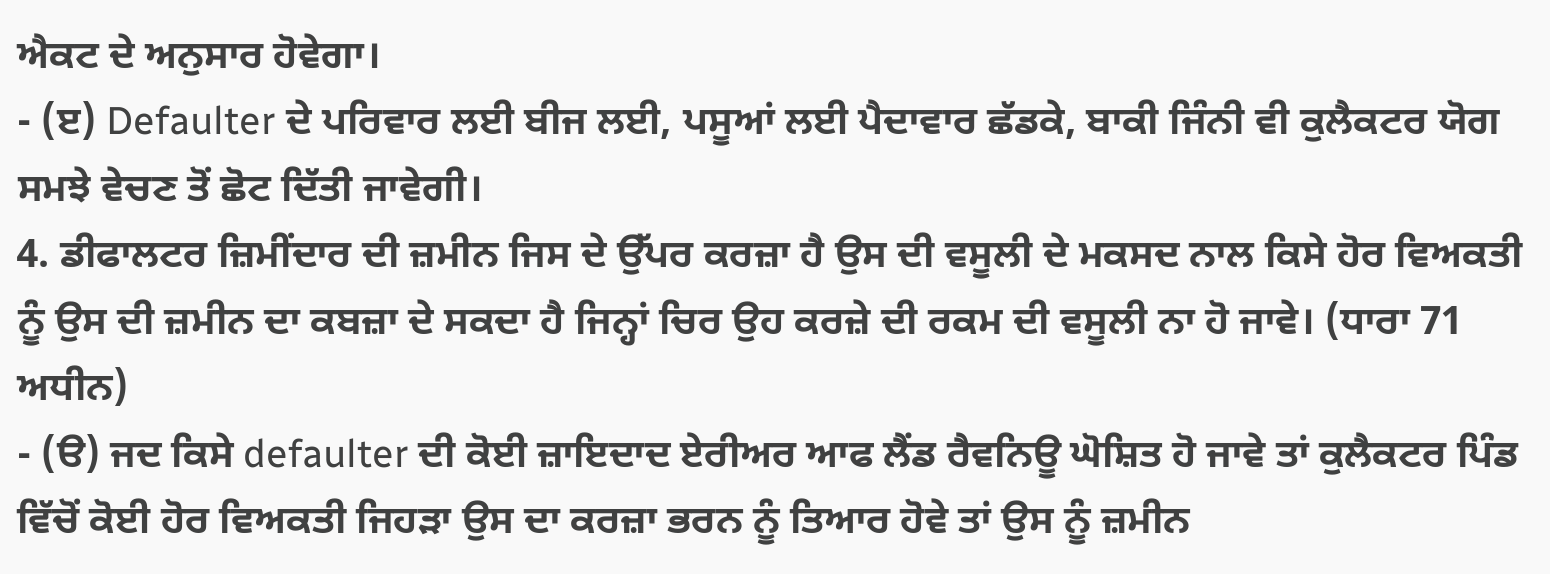ਐਕਟ ਦੇ ਅਨੁਸਾਰ ਹੋਵੇਗਾ।
- (ੲ) Defaulter ਦੇ ਪਰਿਵਾਰ ਲਈ ਬੀਜ ਲਈ, ਪਸੂਆਂ ਲਈ ਪੈਦਾਵਾਰ ਛੱਡਕੇ, ਬਾਕੀ ਜਿੰਨੀ ਵੀ ਕੁਲੈਕਟਰ ਯੋਗ ਸਮਝੇ ਵੇਚਣ ਤੋਂ ਛੋਟ ਦਿੱਤੀ ਜਾਵੇਗੀ।
4. ਡੀਫਾਲਟਰ ਜ਼ਿਮੀਂਦਾਰ ਦੀ ਜ਼ਮੀਨ ਜਿਸ ਦੇ ਉੱਪਰ ਕਰਜ਼ਾ ਹੈ ਉਸ ਦੀ ਵਸੂਲੀ ਦੇ ਮਕਸਦ ਨਾਲ ਕਿਸੇ ਹੋਰ ਵਿਅਕਤੀ ਨੂੰ ਉਸ ਦੀ ਜ਼ਮੀਨ ਦਾ ਕਬਜ਼ਾ ਦੇ ਸਕਦਾ ਹੈ ਜਿਨ੍ਹਾਂ ਚਿਰ ਉਹ ਕਰਜ਼ੇ ਦੀ ਰਕਮ ਦੀ ਵਸੂਲੀ ਨਾ ਹੋ ਜਾਵੇ। (ਧਾਰਾ 71 ਅਧੀਨ)
- (ੳ) ਜਦ ਕਿਸੇ defaulter ਦੀ ਕੋਈ ਜ਼ਾਇਦਾਦ ਏਰੀਅਰ ਆਫ ਲੈਂਡ ਰੈਵਨਿਊ ਘੋਸ਼ਿਤ ਹੋ ਜਾਵੇ ਤਾਂ ਕੁਲੈਕਟਰ ਪਿੰਡ ਵਿੱਚੋਂ ਕੋਈ ਹੋਰ ਵਿਅਕਤੀ ਜਿਹੜਾ ਉਸ ਦਾ ਕਰਜ਼ਾ ਭਰਨ ਨੂੰ ਤਿਆਰ ਹੋਵੇ ਤਾਂ ਉਸ ਨੂੰ ਜ਼ਮੀਨ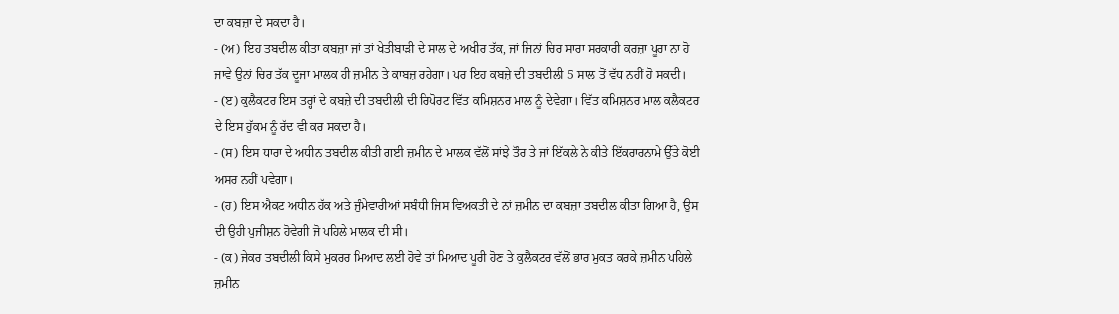ਦਾ ਕਬਜ਼ਾ ਦੇ ਸਕਦਾ ਹੈ।
- (ਅ) ਇਹ ਤਬਦੀਲ ਕੀਤਾ ਕਬਜ਼ਾ ਜਾਂ ਤਾਂ ਖੇਤੀਬਾੜੀ ਦੇ ਸਾਲ ਦੇ ਅਖੀਰ ਤੱਕ, ਜਾਂ ਜਿਨਾਂ ਚਿਰ ਸਾਰਾ ਸਰਕਾਰੀ ਕਰਜ਼ਾ ਪੂਰਾ ਨਾ ਹੋ ਜਾਵੇ ਉਨਾਂ ਚਿਰ ਤੱਕ ਦੂਜਾ ਮਾਲਕ ਹੀ ਜ਼ਮੀਨ ਤੇ ਕਾਬਜ਼ ਰਹੇਗਾ। ਪਰ ਇਹ ਕਬਜ਼ੇ ਦੀ ਤਬਦੀਲੀ 5 ਸਾਲ ਤੋਂ ਵੱਧ ਨਹੀਂ ਹੋ ਸਕਦੀ।
- (ੲ) ਕੁਲੈਕਟਰ ਇਸ ਤਰ੍ਹਾਂ ਦੇ ਕਬਜ਼ੇ ਦੀ ਤਬਦੀਲੀ ਦੀ ਰਿਪੋਰਟ ਵਿੱਤ ਕਮਿਸ਼ਨਰ ਮਾਲ ਨੂੰ ਦੇਵੇਗਾ। ਵਿੱਤ ਕਮਿਸ਼ਨਰ ਮਾਲ ਕਲੈਕਟਰ ਦੇ ਇਸ ਹੁੱਕਮ ਨੂੰ ਰੱਦ ਵੀ ਕਰ ਸਕਦਾ ਹੈ।
- (ਸ) ਇਸ ਧਾਰਾ ਦੇ ਅਧੀਨ ਤਬਦੀਲ ਕੀਤੀ ਗਈ ਜ਼ਮੀਨ ਦੇ ਮਾਲਕ ਵੱਲੋਂ ਸਾਂਝੇ ਤੌਰ ਤੇ ਜਾਂ ਇੱਕਲੇ ਨੇ ਕੀਤੇ ਇੱਕਰਾਰਨਾਮੇ ਉੱਤੇ ਕੋਈ ਅਸਰ ਨਹੀਂ ਪਵੇਗਾ।
- (ਹ) ਇਸ ਐਕਟ ਅਧੀਨ ਹੱਕ ਅਤੇ ਜੁੰਮੇਵਾਰੀਆਂ ਸਬੰਧੀ ਜਿਸ ਵਿਅਕਤੀ ਦੇ ਨਾਂ ਜ਼ਮੀਨ ਦਾ ਕਬਜ਼ਾ ਤਬਦੀਲ ਕੀਤਾ ਗਿਆ ਹੈ, ਉਸ ਦੀ ਉਹੀ ਪੁਜੀਸ਼ਨ ਹੋਵੇਗੀ ਜੋ ਪਹਿਲੇ ਮਾਲਕ ਦੀ ਸੀ।
- (ਕ) ਜੇਕਰ ਤਬਦੀਲੀ ਕਿਸੇ ਮੁਕਰਰ ਮਿਆਦ ਲਈ ਹੋਵੇ ਤਾਂ ਮਿਆਦ ਪੂਰੀ ਹੋਣ ਤੇ ਕੁਲੈਕਟਰ ਵੱਲੋਂ ਭਾਰ ਮੁਕਤ ਕਰਕੇ ਜ਼ਮੀਨ ਪਹਿਲੇ ਜ਼ਮੀਨ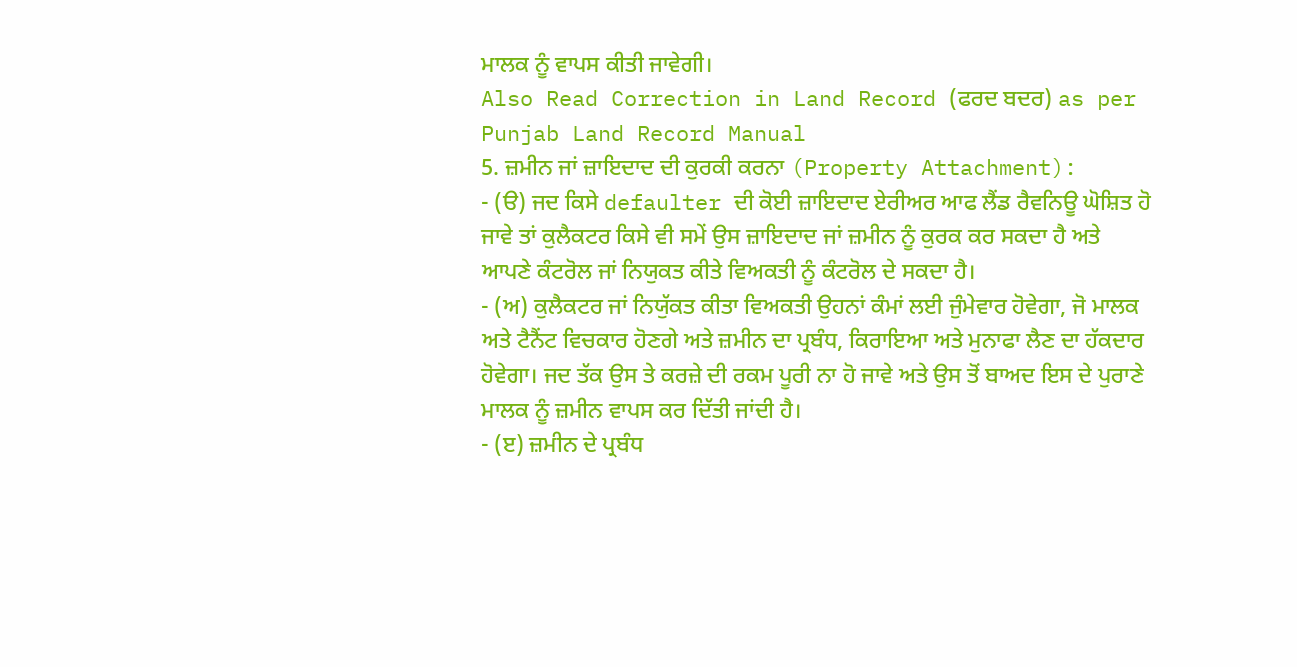ਮਾਲਕ ਨੂੰ ਵਾਪਸ ਕੀਤੀ ਜਾਵੇਗੀ।
Also Read Correction in Land Record (ਫਰਦ ਬਦਰ) as per Punjab Land Record Manual
5. ਜ਼ਮੀਨ ਜਾਂ ਜ਼ਾਇਦਾਦ ਦੀ ਕੁਰਕੀ ਕਰਨਾ (Property Attachment):
- (ੳ) ਜਦ ਕਿਸੇ defaulter ਦੀ ਕੋਈ ਜ਼ਾਇਦਾਦ ਏਰੀਅਰ ਆਫ ਲੈਂਡ ਰੈਵਨਿਊ ਘੋਸ਼ਿਤ ਹੋ ਜਾਵੇ ਤਾਂ ਕੁਲੈਕਟਰ ਕਿਸੇ ਵੀ ਸਮੇਂ ਉਸ ਜ਼ਾਇਦਾਦ ਜਾਂ ਜ਼ਮੀਨ ਨੂੰ ਕੁਰਕ ਕਰ ਸਕਦਾ ਹੈ ਅਤੇ ਆਪਣੇ ਕੰਟਰੋਲ ਜਾਂ ਨਿਯੁਕਤ ਕੀਤੇ ਵਿਅਕਤੀ ਨੂੰ ਕੰਟਰੋਲ ਦੇ ਸਕਦਾ ਹੈ।
- (ਅ) ਕੁਲੈਕਟਰ ਜਾਂ ਨਿਯੁੱਕਤ ਕੀਤਾ ਵਿਅਕਤੀ ਉਹਨਾਂ ਕੰਮਾਂ ਲਈ ਜੁੰਮੇਵਾਰ ਹੋਵੇਗਾ, ਜੋ ਮਾਲਕ ਅਤੇ ਟੈਨੈਂਟ ਵਿਚਕਾਰ ਹੋਣਗੇ ਅਤੇ ਜ਼ਮੀਨ ਦਾ ਪ੍ਰਬੰਧ, ਕਿਰਾਇਆ ਅਤੇ ਮੁਨਾਫਾ ਲੈਣ ਦਾ ਹੱਕਦਾਰ ਹੋਵੇਗਾ। ਜਦ ਤੱਕ ਉਸ ਤੇ ਕਰਜ਼ੇ ਦੀ ਰਕਮ ਪੂਰੀ ਨਾ ਹੋ ਜਾਵੇ ਅਤੇ ਉਸ ਤੋਂ ਬਾਅਦ ਇਸ ਦੇ ਪੁਰਾਣੇ ਮਾਲਕ ਨੂੰ ਜ਼ਮੀਨ ਵਾਪਸ ਕਰ ਦਿੱਤੀ ਜਾਂਦੀ ਹੈ।
- (ੲ) ਜ਼ਮੀਨ ਦੇ ਪ੍ਰਬੰਧ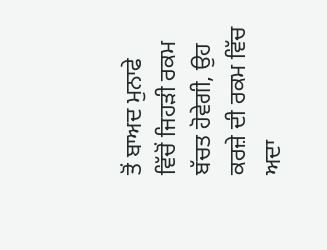ਤੋਂ ਬਾਅਦ ਮੁਨਾਫੇ ਵਿੱਚੋਂ ਜਿਹੜੀ ਰਕਮ ਬੱਚਤ ਹੋਵੇਗੀ, ਉਹ ਕਰਜ਼ੇ ਦੀ ਰਕਮ ਵਿੱਚ ਅਦਾ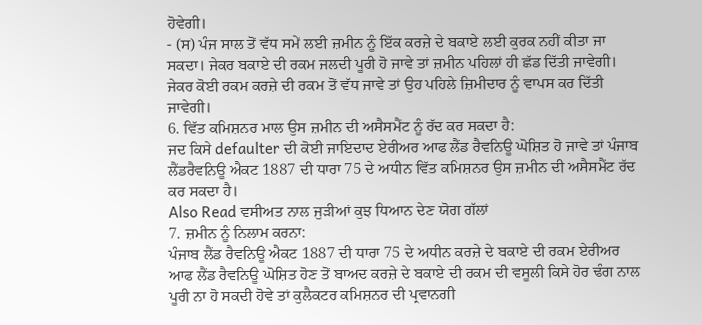ਹੋਵੇਗੀ।
- (ਸ) ਪੰਜ ਸਾਲ ਤੋਂ ਵੱਧ ਸਮੇਂ ਲਈ ਜ਼ਮੀਨ ਨੂੰ ਇੱਕ ਕਰਜ਼ੇ ਦੇ ਬਕਾਏ ਲਈ ਕੁਰਕ ਨਹੀਂ ਕੀਤਾ ਜਾ ਸਕਦਾ। ਜੇਕਰ ਬਕਾਏ ਦੀ ਰਕਮ ਜਲਦੀ ਪੂਰੀ ਹੋ ਜਾਵੇ ਤਾਂ ਜ਼ਮੀਨ ਪਹਿਲਾਂ ਹੀ ਛੱਡ ਦਿੱਤੀ ਜਾਵੇਗੀ। ਜੇਕਰ ਕੋਈ ਰਕਮ ਕਰਜ਼ੇ ਦੀ ਰਕਮ ਤੋਂ ਵੱਧ ਜਾਵੇ ਤਾਂ ਉਹ ਪਹਿਲੇ ਜ਼ਿਮੀਦਾਰ ਨੂੰ ਵਾਪਸ ਕਰ ਦਿੱਤੀ ਜਾਵੇਗੀ।
6. ਵਿੱਤ ਕਮਿਸ਼ਨਰ ਮਾਲ ਉਸ ਜ਼ਮੀਨ ਦੀ ਅਸੈਸਮੈਂਟ ਨੂੰ ਰੱਦ ਕਰ ਸਕਦਾ ਹੈ:
ਜਦ ਕਿਸੇ defaulter ਦੀ ਕੋਈ ਜਾਇਦਾਦ ਏਰੀਅਰ ਆਫ ਲੈਂਡ ਰੈਵਨਿਊ ਘੋਸ਼ਿਤ ਹੋ ਜਾਵੇ ਤਾਂ ਪੰਜਾਬ ਲੈਂਡਰੈਵਨਿਊ ਐਕਟ 1887 ਦੀ ਧਾਰਾ 75 ਦੇ ਅਧੀਨ ਵਿੱਤ ਕਮਿਸ਼ਨਰ ਉਸ ਜ਼ਮੀਨ ਦੀ ਅਸੈਸਮੈਂਟ ਰੱਦ ਕਰ ਸਕਦਾ ਹੈ।
Also Read ਵਸੀਅਤ ਨਾਲ ਜੁੜੀਆਂ ਕੁਝ ਧਿਆਨ ਦੇਣ ਯੋਗ ਗੱਲਾਂ
7. ਜ਼ਮੀਨ ਨੂੰ ਨਿਲਾਮ ਕਰਨਾ:
ਪੰਜਾਬ ਲੈਂਡ ਰੈਵਨਿਊ ਐਕਟ 1887 ਦੀ ਧਾਰਾ 75 ਦੇ ਅਧੀਨ ਕਰਜ਼ੇ ਦੇ ਬਕਾਏ ਦੀ ਰਕਮ ਏਰੀਅਰ ਆਫ ਲੈਂਡ ਰੈਵਨਿਊ ਘੋਸ਼ਿਤ ਹੋਣ ਤੋਂ ਬਾਅਦ ਕਰਜ਼ੇ ਦੇ ਬਕਾਏ ਦੀ ਰਕਮ ਦੀ ਵਸੂਲੀ ਕਿਸੇ ਹੋਰ ਢੰਗ ਨਾਲ ਪੂਰੀ ਨਾ ਹੋ ਸਕਦੀ ਹੋਵੇ ਤਾਂ ਕੁਲੈਕਟਰ ਕਮਿਸ਼ਨਰ ਦੀ ਪ੍ਰਵਾਨਗੀ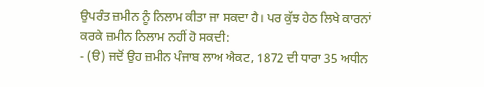ਉਪਰੰਤ ਜ਼ਮੀਨ ਨੂੰ ਨਿਲਾਮ ਕੀਤਾ ਜਾ ਸਕਦਾ ਹੈ। ਪਰ ਕੁੱਝ ਹੇਠ ਲਿਖੇ ਕਾਰਨਾਂ ਕਰਕੇ ਜ਼ਮੀਨ ਨਿਲਾਮ ਨਹੀਂ ਹੋ ਸਕਦੀ:
- (ੳ) ਜਦੋਂ ਉਹ ਜ਼ਮੀਨ ਪੰਜਾਬ ਲਾਅ ਐਕਟ, 1872 ਦੀ ਧਾਰਾ 35 ਅਧੀਨ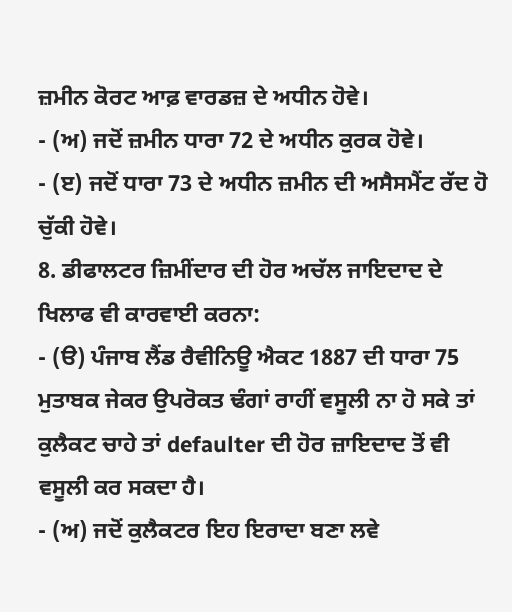ਜ਼ਮੀਨ ਕੋਰਟ ਆਫ਼ ਵਾਰਡਜ਼ ਦੇ ਅਧੀਨ ਹੋਵੇ।
- (ਅ) ਜਦੋਂ ਜ਼ਮੀਨ ਧਾਰਾ 72 ਦੇ ਅਧੀਨ ਕੁਰਕ ਹੋਵੇ।
- (ੲ) ਜਦੋਂ ਧਾਰਾ 73 ਦੇ ਅਧੀਨ ਜ਼ਮੀਨ ਦੀ ਅਸੈਸਮੈਂਟ ਰੱਦ ਹੋ ਚੁੱਕੀ ਹੋਵੇ।
8. ਡੀਫਾਲਟਰ ਜ਼ਿਮੀਂਦਾਰ ਦੀ ਹੋਰ ਅਚੱਲ ਜਾਇਦਾਦ ਦੇ ਖਿਲਾਫ ਵੀ ਕਾਰਵਾਈ ਕਰਨਾ:
- (ੳ) ਪੰਜਾਬ ਲੈਂਡ ਰੈਵੀਨਿਊ ਐਕਟ 1887 ਦੀ ਧਾਰਾ 75 ਮੁਤਾਬਕ ਜੇਕਰ ਉਪਰੋਕਤ ਢੰਗਾਂ ਰਾਹੀਂ ਵਸੂਲੀ ਨਾ ਹੋ ਸਕੇ ਤਾਂ ਕੁਲੈਕਟ ਚਾਹੇ ਤਾਂ defaulter ਦੀ ਹੋਰ ਜ਼ਾਇਦਾਦ ਤੋਂ ਵੀ ਵਸੂਲੀ ਕਰ ਸਕਦਾ ਹੈ।
- (ਅ) ਜਦੋਂ ਕੁਲੈਕਟਰ ਇਹ ਇਰਾਦਾ ਬਣਾ ਲਵੇ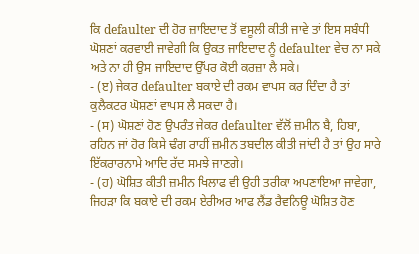ਕਿ defaulter ਦੀ ਹੋਰ ਜ਼ਾਇਦਾਦ ਤੋਂ ਵਸੂਲੀ ਕੀਤੀ ਜਾਵੇ ਤਾਂ ਇਸ ਸਬੰਧੀ ਘੋਸ਼ਣਾਂ ਕਰਵਾਈ ਜਾਵੇਗੀ ਕਿ ਉਕਤ ਜਾਇਦਾਦ ਨੂੰ defaulter ਵੇਚ ਨਾ ਸਕੇ ਅਤੇ ਨਾ ਹੀ ਉਸ ਜਾਇਦਾਦ ਉੱਪਰ ਕੋਈ ਕਰਜ਼ਾ ਲੈ ਸਕੇ।
- (ੲ) ਜੇਕਰ defaulter ਬਕਾਏ ਦੀ ਰਕਮ ਵਾਪਸ ਕਰ ਦਿੰਦਾ ਹੈ ਤਾਂ ਕੁਲੈਕਟਰ ਘੋਸ਼ਣਾਂ ਵਾਪਸ ਲੈ ਸਕਦਾ ਹੈ।
- (ਸ) ਘੋਸ਼ਣਾਂ ਹੋਣ ਉਪਰੰਤ ਜੇਕਰ defaulter ਵੱਲੋਂ ਜ਼ਮੀਨ ਬੈ, ਹਿਬਾ, ਰਹਿਨ ਜਾਂ ਹੋਰ ਕਿਸੇ ਢੰਗ ਰਾਹੀਂ ਜ਼ਮੀਨ ਤਬਦੀਲ ਕੀਤੀ ਜਾਂਦੀ ਹੈ ਤਾਂ ਉਹ ਸਾਰੇ ਇੱਕਰਾਰਨਾਮੇ ਆਦਿ ਰੱਦ ਸਮਝੇ ਜਾਣਗੇ।
- (ਹ) ਘੋਸ਼ਿਤ ਕੀਤੀ ਜ਼ਮੀਨ ਖਿਲਾਫ ਵੀ ਉਹੀ ਤਰੀਕਾ ਅਪਣਾਇਆ ਜਾਵੇਗਾ, ਜਿਹੜਾ ਕਿ ਬਕਾਏ ਦੀ ਰਕਮ ਏਰੀਅਰ ਆਫ ਲੈਂਡ ਰੈਵਨਿਊ ਘੋਸ਼ਿਤ ਹੋਣ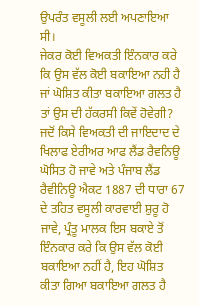ਉਪਰੰਤ ਵਸੂਲੀ ਲਈ ਅਪਣਾਇਆ ਸੀ।
ਜੇਕਰ ਕੋਈ ਵਿਅਕਤੀ ਇੰਨਕਾਰ ਕਰੇ ਕਿ ਉਸ ਵੱਲ ਕੋਈ ਬਕਾਇਆ ਨਹੀ ਹੈ ਜਾਂ ਘੋਸ਼ਿਤ ਕੀਤਾ ਬਕਾਇਆ ਗਲਤ ਹੈ ਤਾਂ ਉਸ ਦੀ ਹੱਕਰਸੀ ਕਿਵੇਂ ਹੋਵੇਗੀ?
ਜਦੋਂ ਕਿਸੇ ਵਿਅਕਤੀ ਦੀ ਜਾਇਦਾਦ ਦੇ ਖਿਲਾਫ ਏਰੀਅਰ ਆਫ ਲੈਂਡ ਰੈਵਨਿਊ ਘੋਸਿਤ ਹੋ ਜਾਵੇ ਅਤੇ ਪੰਜਾਬ ਲੈਂਡ ਰੈਵੀਨਿਊ ਐਕਟ 1887 ਦੀ ਧਾਰਾ 67 ਦੇ ਤਹਿਤ ਵਸੂਲੀ ਕਾਰਵਾਈ ਸ਼ੁਰੂ ਹੋ ਜਾਵੇ, ਪ੍ਰੰਤੂ ਮਾਲਕ ਇਸ ਬਕਾਏ ਤੋਂ ਇੰਨਕਾਰ ਕਰੇ ਕਿ ਉਸ ਵੱਲ ਕੋਈ ਬਕਾਇਆ ਨਹੀਂ ਹੈ, ਇਹ ਘੋਸ਼ਿਤ ਕੀਤਾ ਗਿਆ ਬਕਾਇਆ ਗਲਤ ਹੈ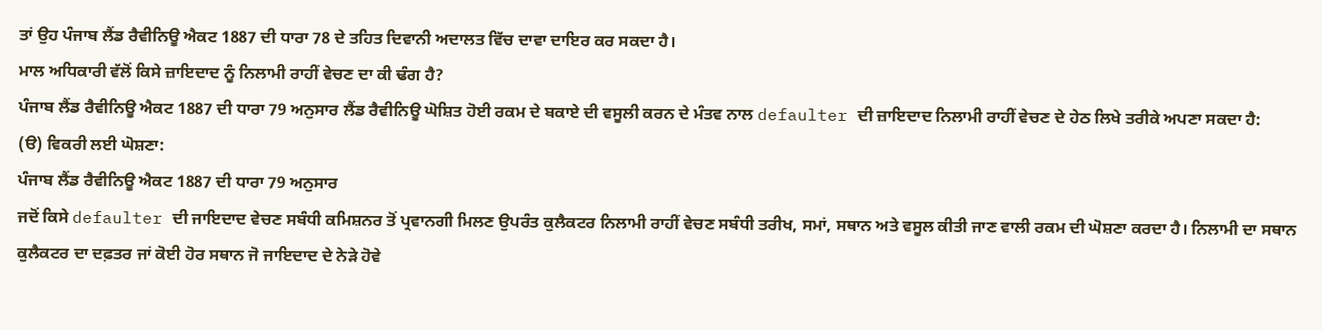ਤਾਂ ਉਹ ਪੰਜਾਬ ਲੈਂਡ ਰੈਵੀਨਿਊ ਐਕਟ 1887 ਦੀ ਧਾਰਾ 78 ਦੇ ਤਹਿਤ ਦਿਵਾਨੀ ਅਦਾਲਤ ਵਿੱਚ ਦਾਵਾ ਦਾਇਰ ਕਰ ਸਕਦਾ ਹੈ।
ਮਾਲ ਅਧਿਕਾਰੀ ਵੱਲੋਂ ਕਿਸੇ ਜ਼ਾਇਦਾਦ ਨੂੰ ਨਿਲਾਮੀ ਰਾਹੀਂ ਵੇਚਣ ਦਾ ਕੀ ਢੰਗ ਹੈ?
ਪੰਜਾਬ ਲੈਂਡ ਰੈਵੀਨਿਊ ਐਕਟ 1887 ਦੀ ਧਾਰਾ 79 ਅਨੁਸਾਰ ਲੈਂਡ ਰੈਵੀਨਿਊ ਘੋਸ਼ਿਤ ਹੋਈ ਰਕਮ ਦੇ ਬਕਾਏ ਦੀ ਵਸੂਲੀ ਕਰਨ ਦੇ ਮੰਤਵ ਨਾਲ defaulter ਦੀ ਜ਼ਾਇਦਾਦ ਨਿਲਾਮੀ ਰਾਹੀਂ ਵੇਚਣ ਦੇ ਹੇਠ ਲਿਖੇ ਤਰੀਕੇ ਅਪਣਾ ਸਕਦਾ ਹੈ:
(ੳ) ਵਿਕਰੀ ਲਈ ਘੋਸ਼ਣਾ:
ਪੰਜਾਬ ਲੈਂਡ ਰੈਵੀਨਿਊ ਐਕਟ 1887 ਦੀ ਧਾਰਾ 79 ਅਨੁਸਾਰ
ਜਦੋਂ ਕਿਸੇ defaulter ਦੀ ਜਾਇਦਾਦ ਵੇਚਣ ਸਬੰਧੀ ਕਮਿਸ਼ਨਰ ਤੋਂ ਪ੍ਰਵਾਨਗੀ ਮਿਲਣ ਉਪਰੰਤ ਕੁਲੈਕਟਰ ਨਿਲਾਮੀ ਰਾਹੀਂ ਵੇਚਣ ਸਬੰਧੀ ਤਰੀਖ, ਸਮਾਂ, ਸਥਾਨ ਅਤੇ ਵਸੂਲ ਕੀਤੀ ਜਾਣ ਵਾਲੀ ਰਕਮ ਦੀ ਘੋਸ਼ਣਾ ਕਰਦਾ ਹੈ। ਨਿਲਾਮੀ ਦਾ ਸਥਾਨ ਕੁਲੈਕਟਰ ਦਾ ਦਫ਼ਤਰ ਜਾਂ ਕੋਈ ਹੋਰ ਸਥਾਨ ਜੋ ਜਾਇਦਾਦ ਦੇ ਨੇੜੇ ਹੋਵੇ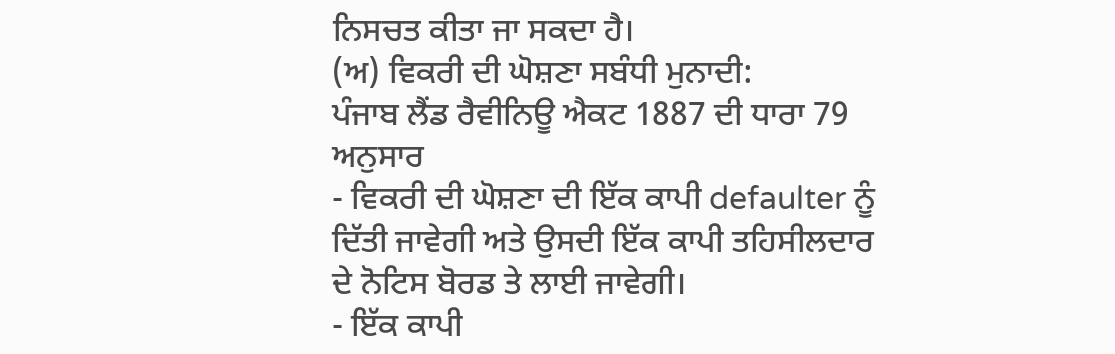ਨਿਸਚਤ ਕੀਤਾ ਜਾ ਸਕਦਾ ਹੈ।
(ਅ) ਵਿਕਰੀ ਦੀ ਘੋਸ਼ਣਾ ਸਬੰਧੀ ਮੁਨਾਦੀ:
ਪੰਜਾਬ ਲੈਂਡ ਰੈਵੀਨਿਊ ਐਕਟ 1887 ਦੀ ਧਾਰਾ 79 ਅਨੁਸਾਰ
- ਵਿਕਰੀ ਦੀ ਘੋਸ਼ਣਾ ਦੀ ਇੱਕ ਕਾਪੀ defaulter ਨੂੰ ਦਿੱਤੀ ਜਾਵੇਗੀ ਅਤੇ ਉਸਦੀ ਇੱਕ ਕਾਪੀ ਤਹਿਸੀਲਦਾਰ ਦੇ ਨੋਟਿਸ ਬੋਰਡ ਤੇ ਲਾਈ ਜਾਵੇਗੀ।
- ਇੱਕ ਕਾਪੀ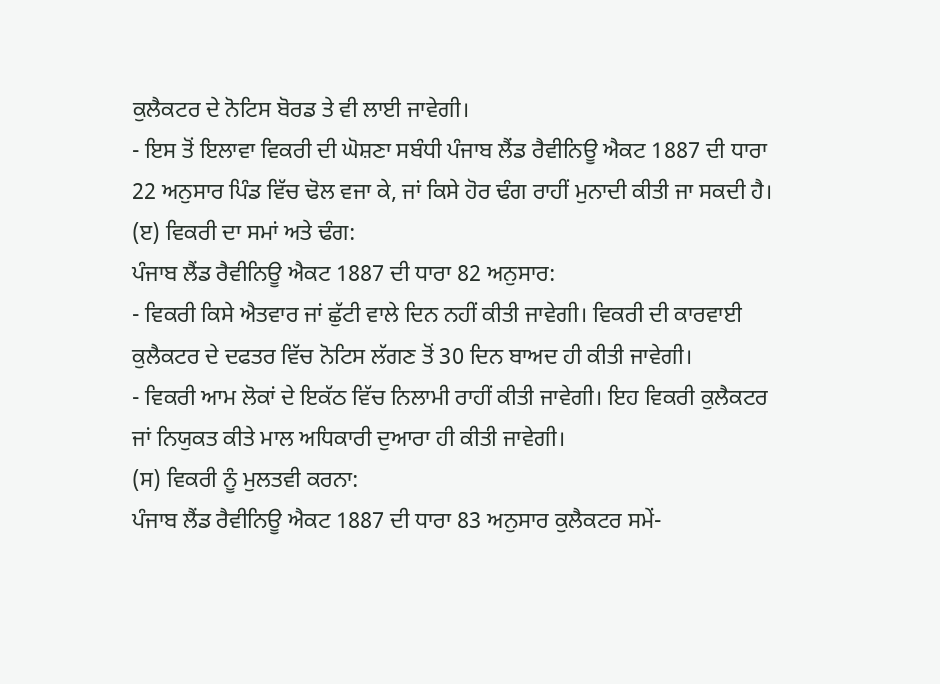ਕੁਲੈਕਟਰ ਦੇ ਨੋਟਿਸ ਬੋਰਡ ਤੇ ਵੀ ਲਾਈ ਜਾਵੇਗੀ।
- ਇਸ ਤੋਂ ਇਲਾਵਾ ਵਿਕਰੀ ਦੀ ਘੋਸ਼ਣਾ ਸਬੰਧੀ ਪੰਜਾਬ ਲੈਂਡ ਰੈਵੀਨਿਊ ਐਕਟ 1887 ਦੀ ਧਾਰਾ 22 ਅਨੁਸਾਰ ਪਿੰਡ ਵਿੱਚ ਢੋਲ ਵਜਾ ਕੇ, ਜਾਂ ਕਿਸੇ ਹੋਰ ਢੰਗ ਰਾਹੀਂ ਮੁਨਾਦੀ ਕੀਤੀ ਜਾ ਸਕਦੀ ਹੈ।
(ੲ) ਵਿਕਰੀ ਦਾ ਸਮਾਂ ਅਤੇ ਢੰਗ:
ਪੰਜਾਬ ਲੈਂਡ ਰੈਵੀਨਿਊ ਐਕਟ 1887 ਦੀ ਧਾਰਾ 82 ਅਨੁਸਾਰ:
- ਵਿਕਰੀ ਕਿਸੇ ਐਤਵਾਰ ਜਾਂ ਛੁੱਟੀ ਵਾਲੇ ਦਿਨ ਨਹੀਂ ਕੀਤੀ ਜਾਵੇਗੀ। ਵਿਕਰੀ ਦੀ ਕਾਰਵਾਈ ਕੁਲੈਕਟਰ ਦੇ ਦਫਤਰ ਵਿੱਚ ਨੋਟਿਸ ਲੱਗਣ ਤੋਂ 30 ਦਿਨ ਬਾਅਦ ਹੀ ਕੀਤੀ ਜਾਵੇਗੀ।
- ਵਿਕਰੀ ਆਮ ਲੋਕਾਂ ਦੇ ਇਕੱਠ ਵਿੱਚ ਨਿਲਾਮੀ ਰਾਹੀਂ ਕੀਤੀ ਜਾਵੇਗੀ। ਇਹ ਵਿਕਰੀ ਕੁਲੈਕਟਰ ਜਾਂ ਨਿਯੁਕਤ ਕੀਤੇ ਮਾਲ ਅਧਿਕਾਰੀ ਦੁਆਰਾ ਹੀ ਕੀਤੀ ਜਾਵੇਗੀ।
(ਸ) ਵਿਕਰੀ ਨੂੰ ਮੁਲਤਵੀ ਕਰਨਾ:
ਪੰਜਾਬ ਲੈਂਡ ਰੈਵੀਨਿਊ ਐਕਟ 1887 ਦੀ ਧਾਰਾ 83 ਅਨੁਸਾਰ ਕੁਲੈਕਟਰ ਸਮੇਂ-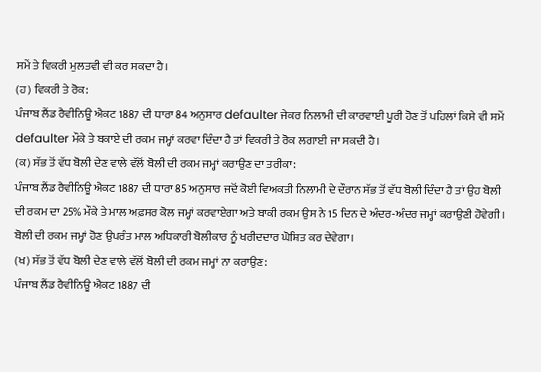ਸਮੇਂ ਤੇ ਵਿਕਰੀ ਮੁਲਤਵੀ ਵੀ ਕਰ ਸਕਦਾ ਹੈ।
(ਹ) ਵਿਕਰੀ ਤੇ ਰੋਕ:
ਪੰਜਾਬ ਲੈਂਡ ਰੈਵੀਨਿਊ ਐਕਟ 1887 ਦੀ ਧਾਰਾ 84 ਅਨੁਸਾਰ defaulter ਜੇਕਰ ਨਿਲਾਮੀ ਦੀ ਕਾਰਵਾਈ ਪੂਰੀ ਹੋਣ ਤੋਂ ਪਹਿਲਾਂ ਕਿਸੇ ਵੀ ਸਮੇਂ defaulter ਮੌਕੇ ਤੇ ਬਕਾਏ ਦੀ ਰਕਮ ਜਮ੍ਹਾਂ ਕਰਵਾ ਦਿੰਦਾ ਹੈ ਤਾਂ ਵਿਕਰੀ ਤੇ ਰੋਕ ਲਗਾਈ ਜਾ ਸਕਦੀ ਹੈ।
(ਕ) ਸੱਭ ਤੋਂ ਵੱਧ ਬੋਲੀ ਦੇਣ ਵਾਲੇ ਵੱਲੋਂ ਬੋਲੀ ਦੀ ਰਕਮ ਜਮ੍ਹਾਂ ਕਰਾਉਣ ਦਾ ਤਰੀਕਾ:
ਪੰਜਾਬ ਲੈਂਡ ਰੈਵੀਨਿਊ ਐਕਟ 1887 ਦੀ ਧਾਰਾ 85 ਅਨੁਸਾਰ ਜਦੋਂ ਕੋਈ ਵਿਅਕਤੀ ਨਿਲਾਮੀ ਦੇ ਦੌਰਾਨ ਸੱਭ ਤੋਂ ਵੱਧ ਬੋਲੀ ਦਿੰਦਾ ਹੈ ਤਾਂ ਉਹ ਬੋਲੀ ਦੀ ਰਕਮ ਦਾ 25% ਮੌਕੇ ਤੇ ਮਾਲ ਅਫ਼ਸਰ ਕੋਲ ਜਮ੍ਹਾਂ ਕਰਵਾਏਗਾ ਅਤੇ ਬਾਕੀ ਰਕਮ ਉਸ ਨੇ 15 ਦਿਨ ਦੇ ਅੰਦਰ-ਅੰਦਰ ਜਮ੍ਹਾਂ ਕਰਾਉਣੀ ਹੋਵੇਗੀ। ਬੋਲੀ ਦੀ ਰਕਮ ਜਮ੍ਹਾਂ ਹੋਣ ਉਪਰੰਤ ਮਾਲ ਅਧਿਕਾਰੀ ਬੋਲੀਕਾਰ ਨੂੰ ਖਰੀਦਦਾਰ ਘੋਸ਼ਿਤ ਕਰ ਦੇਵੇਗਾ।
(ਖ) ਸੱਭ ਤੋਂ ਵੱਧ ਬੋਲੀ ਦੇਣ ਵਾਲੇ ਵੱਲੋਂ ਬੋਲੀ ਦੀ ਰਕਮ ਜਮ੍ਹਾਂ ਨਾ ਕਰਾਉਣ:
ਪੰਜਾਬ ਲੈਂਡ ਰੈਵੀਨਿਊ ਐਕਟ 1887 ਦੀ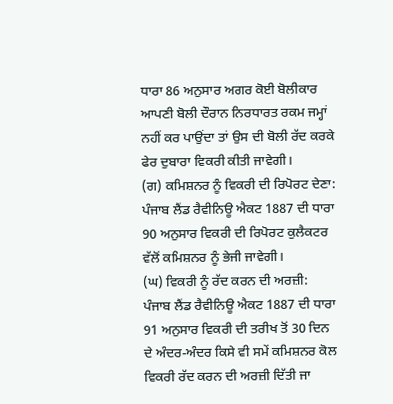ਧਾਰਾ 86 ਅਨੁਸਾਰ ਅਗਰ ਕੋਈ ਬੋਲੀਕਾਰ ਆਪਣੀ ਬੋਲੀ ਦੌਰਾਨ ਨਿਰਧਾਰਤ ਰਕਮ ਜਮ੍ਹਾਂ ਨਹੀਂ ਕਰ ਪਾਉਂਦਾ ਤਾਂ ਉਸ ਦੀ ਬੋਲੀ ਰੱਦ ਕਰਕੇ ਫੇਰ ਦੁਬਾਰਾ ਵਿਕਰੀ ਕੀਤੀ ਜਾਵੇਗੀ।
(ਗ) ਕਮਿਸ਼ਨਰ ਨੂੰ ਵਿਕਰੀ ਦੀ ਰਿਪੋਰਟ ਦੇਣਾ:
ਪੰਜਾਬ ਲੈਂਡ ਰੈਵੀਨਿਊ ਐਕਟ 1887 ਦੀ ਧਾਰਾ 90 ਅਨੁਸਾਰ ਵਿਕਰੀ ਦੀ ਰਿਪੋਰਟ ਕੁਲੈਕਟਰ ਵੱਲੋਂ ਕਮਿਸ਼ਨਰ ਨੂੰ ਭੇਜੀ ਜਾਵੇਗੀ।
(ਘ) ਵਿਕਰੀ ਨੂੰ ਰੱਦ ਕਰਨ ਦੀ ਅਰਜ਼ੀ:
ਪੰਜਾਬ ਲੈਂਡ ਰੈਵੀਨਿਊ ਐਕਟ 1887 ਦੀ ਧਾਰਾ 91 ਅਨੁਸਾਰ ਵਿਕਰੀ ਦੀ ਤਰੀਖ ਤੋਂ 30 ਦਿਨ ਦੇ ਅੰਦਰ-ਅੰਦਰ ਕਿਸੇ ਵੀ ਸਮੇਂ ਕਮਿਸ਼ਨਰ ਕੋਲ ਵਿਕਰੀ ਰੱਦ ਕਰਨ ਦੀ ਅਰਜ਼ੀ ਦਿੱਤੀ ਜਾ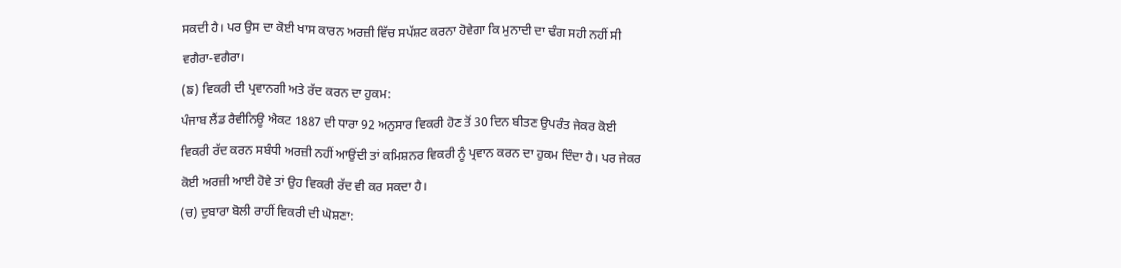ਸਕਦੀ ਹੈ। ਪਰ ਉਸ ਦਾ ਕੋਈ ਖਾਸ ਕਾਰਨ ਅਰਜ਼ੀ ਵਿੱਚ ਸਪੱਸ਼ਟ ਕਰਨਾ ਹੋਵੇਗਾ ਕਿ ਮੁਨਾਦੀ ਦਾ ਢੰਗ ਸਹੀ ਨਹੀਂ ਸੀ ਵਗੈਰਾ-ਵਗੈਰਾ।
(ਙ) ਵਿਕਰੀ ਦੀ ਪ੍ਰਵਾਨਗੀ ਅਤੇ ਰੱਦ ਕਰਨ ਦਾ ਹੁਕਮ:
ਪੰਜਾਬ ਲੈਂਡ ਰੈਵੀਨਿਊ ਐਕਟ 1887 ਦੀ ਧਾਰਾ 92 ਅਨੁਸਾਰ ਵਿਕਰੀ ਹੋਣ ਤੋਂ 30 ਦਿਨ ਬੀਤਣ ਉਪਰੰਤ ਜੇਕਰ ਕੋਈ ਵਿਕਰੀ ਰੱਦ ਕਰਨ ਸਬੰਧੀ ਅਰਜ਼ੀ ਨਹੀਂ ਆਉਂਦੀ ਤਾਂ ਕਮਿਸ਼ਨਰ ਵਿਕਰੀ ਨੂੰ ਪ੍ਰਵਾਨ ਕਰਨ ਦਾ ਹੁਕਮ ਦਿੰਦਾ ਹੈ। ਪਰ ਜੇਕਰ ਕੋਈ ਅਰਜ਼ੀ ਆਈ ਹੋਵੇ ਤਾਂ ਉਹ ਵਿਕਰੀ ਰੱਦ ਵੀ ਕਰ ਸਕਦਾ ਹੈ।
(ਚ) ਦੁਬਾਰਾ ਬੋਲੀ ਰਾਹੀਂ ਵਿਕਰੀ ਦੀ ਘੋਸ਼ਣਾ: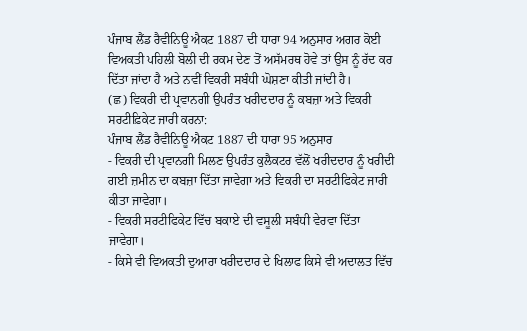ਪੰਜਾਬ ਲੈਂਡ ਰੈਵੀਨਿਊ ਐਕਟ 1887 ਦੀ ਧਾਰਾ 94 ਅਨੁਸਾਰ ਅਗਰ ਕੋਈ ਵਿਅਕਤੀ ਪਹਿਲੀ ਬੋਲੀ ਦੀ ਰਕਮ ਦੇਣ ਤੋਂ ਅਸੱਮਰਥ ਹੋਵੇ ਤਾਂ ਉਸ ਨੂੰ ਰੱਦ ਕਰ ਦਿੱਤਾ ਜਾਂਦਾ ਹੈ ਅਤੇ ਨਵੀਂ ਵਿਕਰੀ ਸਬੰਧੀ ਘੋਸ਼ਣਾ ਕੀਤੀ ਜਾਂਦੀ ਹੈ।
(ਛ) ਵਿਕਰੀ ਦੀ ਪ੍ਰਵਾਨਗੀ ਉਪਰੰਤ ਖਰੀਦਦਾਰ ਨੂੰ ਕਬਜ਼ਾ ਅਤੇ ਵਿਕਰੀ ਸਰਟੀਫ਼ਿਕੇਟ ਜਾਰੀ ਕਰਨਾ:
ਪੰਜਾਬ ਲੈਂਡ ਰੈਵੀਨਿਊ ਐਕਟ 1887 ਦੀ ਧਾਰਾ 95 ਅਨੁਸਾਰ
- ਵਿਕਰੀ ਦੀ ਪ੍ਰਵਾਨਗੀ ਮਿਲਣ ਉਪਰੰਤ ਕੁਲੈਕਟਰ ਵੱਲੋਂ ਖਰੀਦਦਾਰ ਨੂੰ ਖਰੀਦੀ ਗਈ ਜ਼ਮੀਨ ਦਾ ਕਬਜ਼ਾ ਦਿੱਤਾ ਜਾਵੇਗਾ ਅਤੇ ਵਿਕਰੀ ਦਾ ਸਰਟੀਫਿਕੇਟ ਜਾਰੀ ਕੀਤਾ ਜਾਵੇਗਾ।
- ਵਿਕਰੀ ਸਰਟੀਫਿਕੇਟ ਵਿੱਚ ਬਕਾਏ ਦੀ ਵਸੂਲੀ ਸਬੰਧੀ ਵੇਰਵਾ ਦਿੱਤਾ ਜਾਵੇਗਾ।
- ਕਿਸੇ ਵੀ ਵਿਅਕਤੀ ਦੁਆਰਾ ਖਰੀਦਦਾਰ ਦੇ ਖਿਲਾਫ ਕਿਸੇ ਵੀ ਅਦਾਲਤ ਵਿੱਚ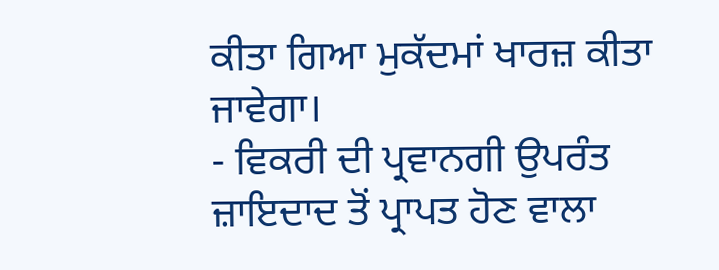ਕੀਤਾ ਗਿਆ ਮੁਕੱਦਮਾਂ ਖਾਰਜ਼ ਕੀਤਾ ਜਾਵੇਗਾ।
- ਵਿਕਰੀ ਦੀ ਪ੍ਰਵਾਨਗੀ ਉਪਰੰਤ ਜ਼ਾਇਦਾਦ ਤੋਂ ਪ੍ਰਾਪਤ ਹੋਣ ਵਾਲਾ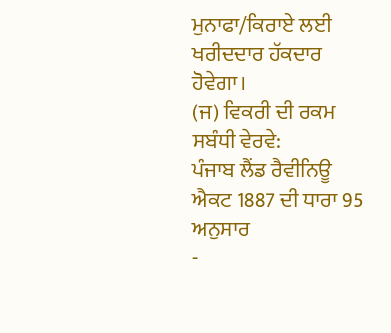ਮੁਨਾਫਾ/ਕਿਰਾਏ ਲਈ ਖਰੀਦਦਾਰ ਹੱਕਦਾਰ ਹੋਵੇਗਾ।
(ਜ) ਵਿਕਰੀ ਦੀ ਰਕਮ ਸਬੰਧੀ ਵੇਰਵੇ:
ਪੰਜਾਬ ਲੈਂਡ ਰੈਵੀਨਿਊ ਐਕਟ 1887 ਦੀ ਧਾਰਾ 95 ਅਨੁਸਾਰ
-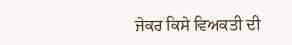ਜੇਕਰ ਕਿਸੇ ਵਿਅਕਤੀ ਦੀ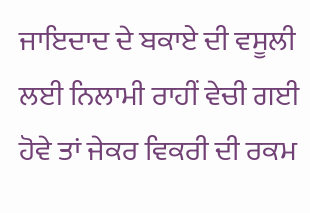ਜਾਇਦਾਦ ਦੇ ਬਕਾਏ ਦੀ ਵਸੂਲੀ ਲਈ ਨਿਲਾਮੀ ਰਾਹੀਂ ਵੇਚੀ ਗਈ ਹੋਵੇ ਤਾਂ ਜੇਕਰ ਵਿਕਰੀ ਦੀ ਰਕਮ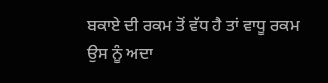ਬਕਾਏ ਦੀ ਰਕਮ ਤੋਂ ਵੱਧ ਹੈ ਤਾਂ ਵਾਧੂ ਰਕਮ ਉਸ ਨੂੰ ਅਦਾ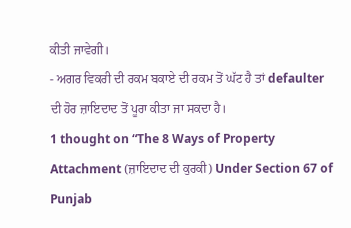ਕੀਤੀ ਜਾਵੇਗੀ।
- ਅਗਰ ਵਿਕਰੀ ਦੀ ਰਕਮ ਬਕਾਏ ਦੀ ਰਕਮ ਤੋਂ ਘੱਟ ਹੈ ਤਾਂ defaulter ਦੀ ਹੋਰ ਜ਼ਾਇਦਾਦ ਤੋਂ ਪੂਰਾ ਕੀਤਾ ਜਾ ਸਕਦਾ ਹੈ।
1 thought on “The 8 Ways of Property Attachment (ਜ਼ਾਇਦਾਦ ਦੀ ਕੁਰਕੀ) Under Section 67 of Punjab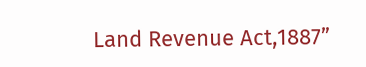Land Revenue Act,1887”